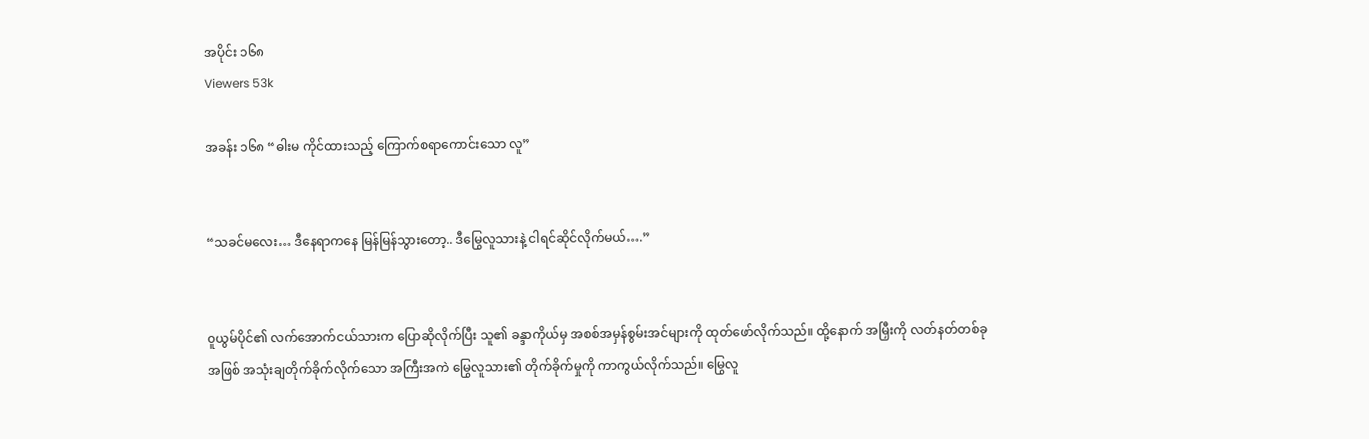အပိုင်း ၁၆၈
Viewers 53k

အခန်း ၁၆၈ “ဓါးမ ကိုင်ထားသည့် ကြောက်စရာကောင်းသော လူ”


“သခင်မလေး… ဒီနေရာကနေ မြန်မြန်သွားတော့.. ဒီမြွေလူသားနဲ့ ငါရင်ဆိုင်လိုက်မယ်….”


၀ူယွမ်ပိုင်၏ လက်အောက်ငယ်သားက ပြောဆိုလိုက်ပြီး သူ၏ ခန္ဒာကိုယ်မှ အစစ်အမှန်စွမ်းအင်များကို ထုတ်ဖော်လိုက်သည်။ ထို့နောက် အမြှီးကို လတ်နတ်တစ်ခုအဖြစ် အသုံးချတိုက်ခိုက်လိုက်သော အကြီးအကဲ မြွေလူသား၏ တိုက်ခိုက်မှုကို ကာကွယ်လိုက်သည်။ မြွေလူ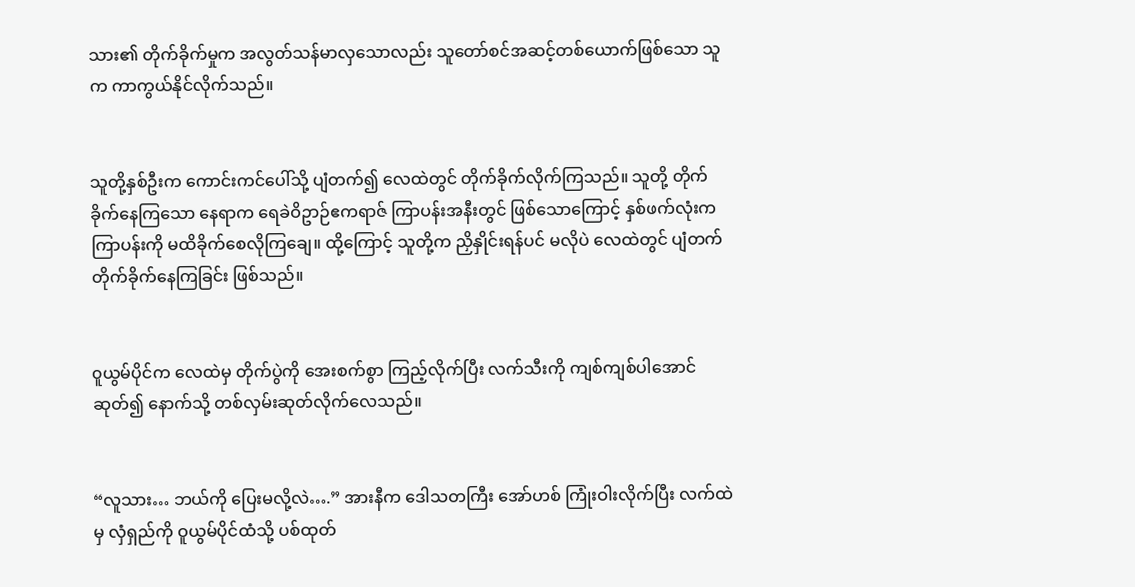သား၏ တိုက်ခိုက်မှုက အလွတ်သန်မာလှသောလည်း သူတော်စင်အဆင့်တစ်ယောက်ဖြစ်သော သူက ကာကွယ်နိုင်လိုက်သည်။


သူတို့နှစ်ဦးက ကောင်းကင်ပေါ်သို့ ပျံတက်၍ လေထဲတွင် တိုက်ခိုက်လိုက်ကြသည်။ သူတို့ တိုက်ခိုက်နေကြသော နေရာက ရေခဲဝိဥာဉ်ဧကရာဇ် ကြာပန်းအနီးတွင် ဖြစ်သောကြောင့် နှစ်ဖက်လုံးက ကြာပန်းကို မထိခိုက်စေလိုကြချေ။ ထို့ကြောင့် သူတို့က ညှိနှိုင်းရန်ပင် မလိုပဲ လေထဲတွင် ပျံတက်တိုက်ခိုက်နေကြခြင်း ဖြစ်သည်။


၀ူယွမ်ပိုင်က လေထဲမှ တိုက်ပွဲကို အေးစက်စွာ ကြည့်လိုက်ပြီး လက်သီးကို ကျစ်ကျစ်ပါအောင်ဆုတ်၍ နောက်သို့ တစ်လှမ်းဆုတ်လိုက်လေသည်။


“လူသား… ဘယ်ကို ပြေးမလို့လဲ….” အားနီက ဒေါသတကြီး အော်ဟစ် ကြုံးဝါးလိုက်ပြီး လက်ထဲမှ လှံရှည်ကို ဝူယွမ်ပိုင်ထံသို့ ပစ်ထုတ်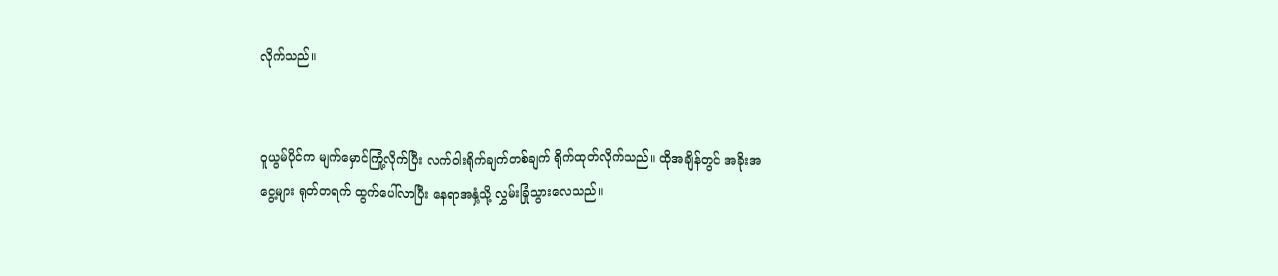လိုက်သည်။


၀ူယွမ်ပိုင်က မျက်မှောင်ကြုံ့လိုက်ပြီး လက်ဝါးရိုက်ချက်တစ်ချက် ရိုက်ထုတ်လိုက်သည်။ ထိုအချိန်တွင် အခိုးအငွေ့များ ရုတ်တရက် ထွက်ပေါ်လာပြီး နေရာအနှံ့သို့ လွှမ်းခြုံသွားလေသည်။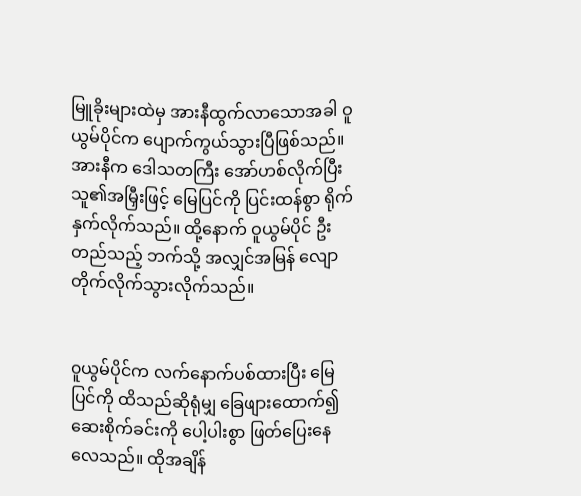မြူခိုးများထဲမှ အားနီထွက်လာသောအခါ ဝူယွမ်ပိုင်က ပျောက်ကွယ်သွားပြီဖြစ်သည်။ အားနီက ဒေါသတကြီး အော်ဟစ်လိုက်ပြီး သူ၏အမြှီးဖြင့် မြေပြင်ကို ပြင်းထန်စွာ ရိုက်နှက်လိုက်သည်။ ထို့နောက် ဝူယွမ်ပိုင် ဦးတည်သည့် ဘက်သို့ အလျှင်အမြန် လျောတိုက်လိုက်သွားလိုက်သည်။


၀ူယွမ်ပိုင်က လက်နောက်ပစ်ထားပြီး မြေပြင်ကို ထိသည်ဆိုရုံမျှ ခြေဖျားထောက်၍ ဆေးစိုက်ခင်းကို ပေါ့ပါးစွာ ဖြတ်ပြေးနေလေသည်။ ထိုအချိန်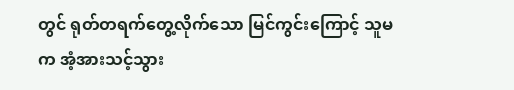တွင် ရုတ်တရက်တွေ့လိုက်သော မြင်ကွင်းကြောင့် သူမက အံ့အားသင့်သွား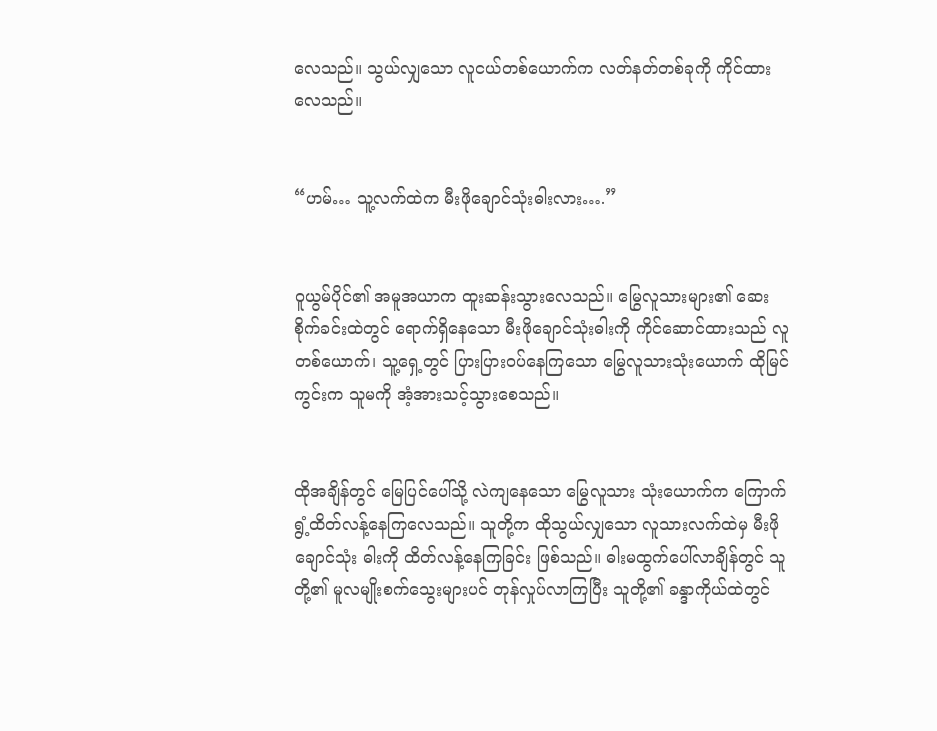လေသည်။ သွယ်လျှသော လူငယ်တစ်ယောက်က လတ်နတ်တစ်ခုကို ကိုင်ထားလေသည်။


“ဟမ်… သူ့လက်ထဲက မီးဖိုချောင်သုံးဓါးလား….”


၀ူယွမ်ပိုင်၏ အမူအယာက ထူးဆန်းသွားလေသည်။ မြွေလူသားများ၏ ဆေးစိုက်ခင်းထဲတွင် ရောက်ရှိနေသော မီးဖိုချောင်သုံးဓါးကို ကိုင်ဆောင်ထားသည် လူတစ်ယောက်၊ သူ့ရှေ့တွင် ပြားပြား၀ပ်နေကြသော မြွေလူသားသုံးယောက် ထိုမြင်ကွင်းက သူမကို အံ့အားသင့်သွားစေသည်။


ထိုအချိန်တွင် မြေပြင်ပေါ်သို့ လဲကျနေသော မြွေလူသား သုံးယောက်က ကြောက်ရွံ့ထိတ်လန့်နေကြလေသည်။ သူတို့က ထိုသွယ်လျှသော လူသားလက်ထဲမှ မီးဖိုချောင်သုံး ဓါးကို ထိတ်လန့်နေကြခြင်း ဖြစ်သည်။ ဓါးမထွက်ပေါ်လာချိန်တွင် သူတို့၏ မူလမျိုးစက်သွေးများပင် တုန်လှုပ်လာကြပြီး သူတို့၏ ခန္ဒာကိုယ်ထဲတွင်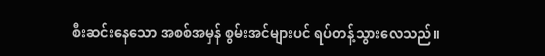စီးဆင်းနေသော အစစ်အမှန် စွမ်းအင်များပင် ရပ်တန့်သွားလေသည်။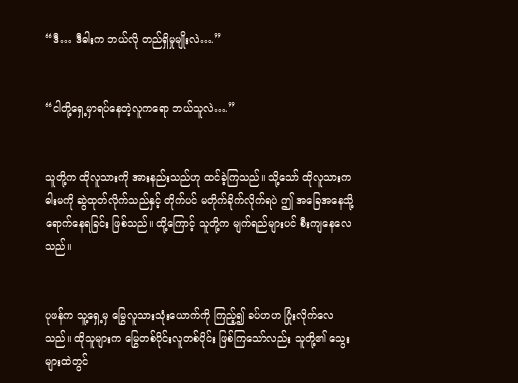“ဒီ… ဒီဓါးက ဘယ်လို တည်ရှိမှုမျိုးလဲ….”


“ငါတို့ရှေ့မှာရပ်နေတဲ့လူကရော ဘယ်သူလဲ….”


သူတို့က ထိုလူသားကို အားနည်းသည်ဟု ထင်ခဲ့ကြသည်။ သို့သော် ထိုလူသားက ဓါးမကို ဆွဲထုတ်လိုက်သည်နှင့် တိုက်ပင် မတိုက်ခိုက်လိုက်ရပဲ ဤ အခြေအနေသို့ ရောက်နေရခြင်း ဖြစ်သည်။ ထို့ကြောင့် သူတို့က မျက်ရည်များပင် စီးကျနေလေသည်။


ပုဖန်က သူ့ရှေ့မှ မြွေလူသားသုံးယောက်ကို ကြည့်၍ ခပ်ဟဟ ပြုံးလိုက်လေသည်။ ထိုသူများက မြွေတစ်ပိုင်းလူတစ်ပိုင်း ဖြစ်ကြသော်လည်း သူတို့၏ သွေးများထဲတွင်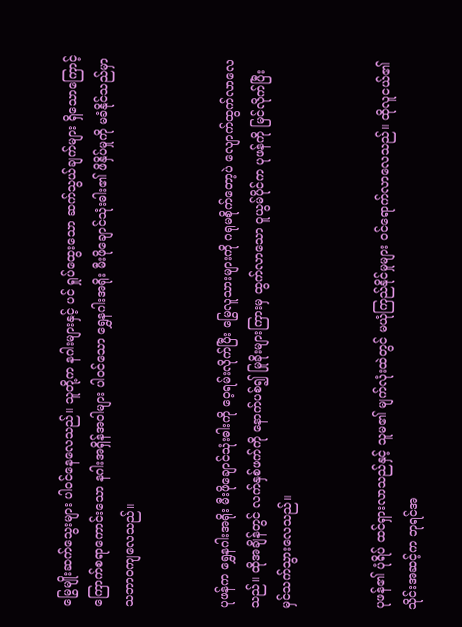မြွေမျိုးဆက်သွေးများ ပါ၀င်နေလေသည်။ သူတို့က နဂါးများနှင့် ပင် ရှုပ်ထွေးသော ဆက်သွယ်ချက်များ ရှိသောကြောင့် ကြောက်စရာကောင်းသော နဂါးအရှိန်အဝါများ ပါ၀င်သော ရွှေနဂါးအရိုး မီးဖိုချောင်သုံးဓါး၏ ဖိနှိပ်မှုကို မခံနိုင်သည်မှာ သဘာ၀ကျလေသည်။


ပုဖန်က ရွှေနဂါးအရိုး မီးဖိုချောင်သုံးဓါးကို ဝေ့ရမ်းလိုက်ပြီး မြွေလူသားများကို ဂရုမစိုက်တော့ပဲ လျောက်ထွက်လာလေသည်။ ထိုအချိန်တွင် လက်နှစ်ဖက်ကို နောက်ပစ်၍ မြုခိုးများကြားမှ ထွက်လာသော ဝူယွမ်ပိုင်က ပုဖန်ကို မြင်လိုက်ပြီး မှင်သက်သွားလေသည်။


ပုဖန်၏ ပုံရိပ် ထင်ရှားလာသည်နှင့် သူမ၏ မျက်လုံးထဲတွင် မယုံကြည်နိုင်မှုများ ၀င်ရောက်လာလေသည်။ ထိုလူငယ်၏ သိုင်းအဆင့်က ဘုရင်အ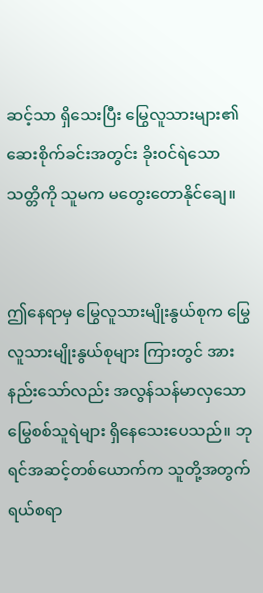ဆင့်သာ ရှိသေးပြီး မြွေလူသားများ၏ ဆေးစိုက်ခင်းအတွင်း ခိုး၀င်ရဲသော သတ္တိကို သူမက မတွေးတောနိုင်ချေ။


ဤနေရာမှ မြွေလူသားမျိုးနွယ်စုက မြွေလူသားမျိုးနွယ်စုများ ကြားတွင် အားနည်းသော်လည်း အလွန်သန်မာလှသော မြွေစစ်သူရဲများ ရှိနေသေးပေသည်။ ဘုရင်အဆင့်တစ်ယောက်က သူတို့အတွက် ရယ်စရာ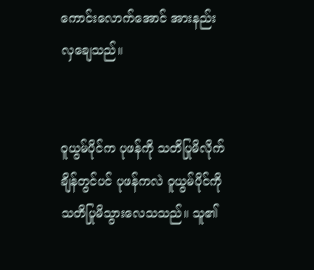ကောင်းလောက်အောင် အားနည်းလှချေသည်။


၀ူယွမ်ပိုင်က ပုဖန်ကို သတိပြုမိလိုက်ချိန်တွင်ပင် ပုဖန်ကလဲ ဝူယွမ်ပိုင်ကို သတိပြုမိသွားလေသသည်။ သူ၏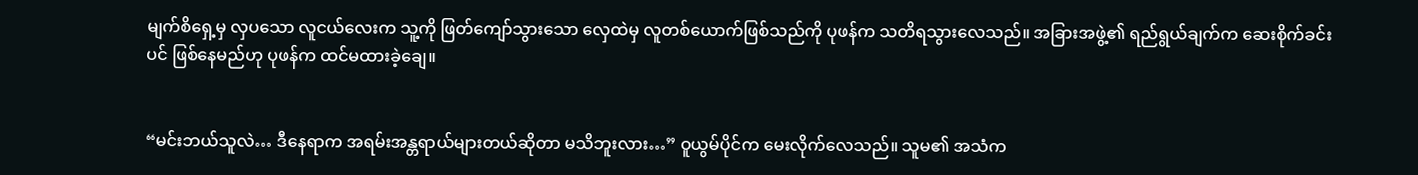မျက်စိရှေ့မှ လှပသော လူငယ်လေးက သူ့ကို ဖြတ်ကျော်သွားသော လှေထဲမှ လူတစ်ယောက်ဖြစ်သည်ကို ပုဖန်က သတိရသွားလေသည်။ အခြားအဖွဲ့၏ ရည်ရွယ်ချက်က ဆေးစိုက်ခင်းပင် ဖြစ်နေမည်ဟု ပုဖန်က ထင်မထားခဲ့ချေ။


“မင်းဘယ်သူလဲ… ဒီနေရာက အရမ်းအန္တရာယ်များတယ်ဆိုတာ မသိဘူးလား…” ဝူယွမ်ပိုင်က မေးလိုက်လေသည်။ သူမ၏ အသံက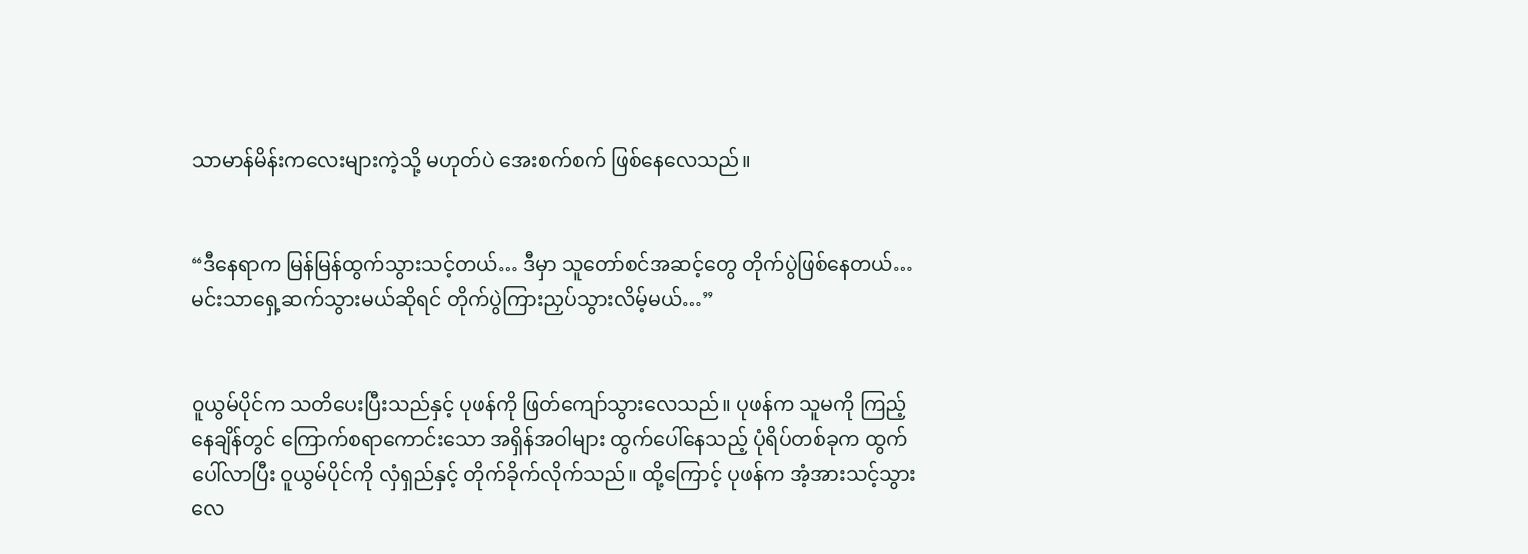သာမာန်မိန်းကလေးများကဲ့သို့ မဟုတ်ပဲ အေးစက်စက် ဖြစ်နေလေသည်။


“ဒီနေရာက မြန်မြန်ထွက်သွားသင့်တယ်… ဒီမှာ သူတော်စင်အဆင့်တွေ တိုက်ပွဲဖြစ်နေတယ်… မင်းသာရှေ့ဆက်သွားမယ်ဆိုရင် တိုက်ပွဲကြားညှပ်သွားလိမ့်မယ်…”


၀ူယွမ်ပိုင်က သတိပေးပြီးသည်နှင့် ပုဖန်ကို ဖြတ်ကျော်သွားလေသည်။ ပုဖန်က သူမကို ကြည့်နေချိန်တွင် ကြောက်စရာကောင်းသော အရှိန်အဝါများ ထွက်ပေါ်နေသည့် ပုံရိပ်တစ်ခုက ထွက်ပေါ်လာပြီး ဝူယွမ်ပိုင်ကို လှံရှည်နှင့် တိုက်ခိုက်လိုက်သည်။ ထို့ကြောင့် ပုဖန်က အံ့အားသင့်သွားလေ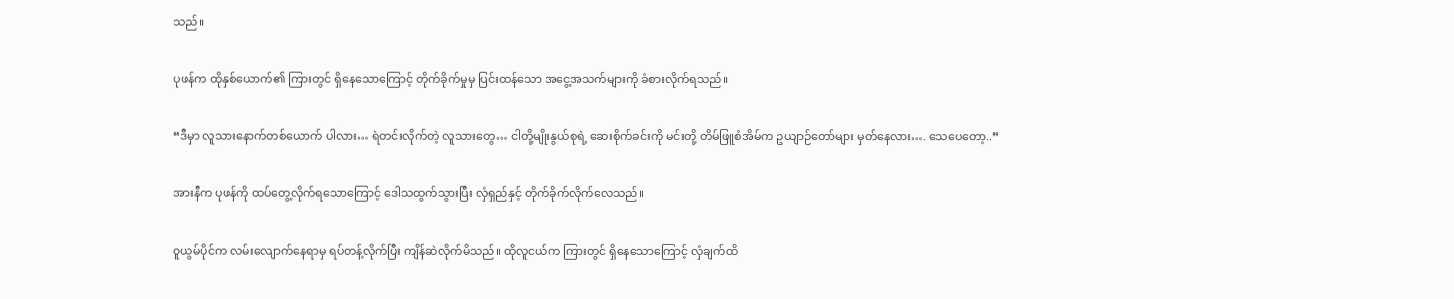သည်။


ပုဖန်က ထိုနှစ်ယောက်၏ ကြားတွင် ရှိနေသောကြောင့် တိုက်ခိုက်မှုမှ ပြင်းထန်သော အငွေ့အသက်များကို ခံစားလိုက်ရသည်။


“ဒီမှာ လူသားနောက်တစ်ယောက် ပါလား… ရဲတင်းလိုက်တဲ့ လူသားတွေ… ငါတို့မျိုးနွယ်စုရဲ့ ဆေးစိုက်ခင်းကို မင်းတို့ တိမ်ဖြူစံအိမ်က ဥယျာဉ်တော်များ မှတ်နေလား…. သေပေတော့..”


အားနီက ပုဖန်ကို ထပ်တွေ့လိုက်ရသောကြောင့် ဒေါသထွက်သွားပြီး လှံရှည်နှင့် တိုက်ခိုက်လိုက်လေသည်။


၀ူယွမ်ပိုင်က လမ်းလျောက်နေရာမှ ရပ်တန့်လိုက်ပြီး ကျိန်ဆဲလိုက်မိသည်။ ထိုလူငယ်က ကြားတွင် ရှိနေသောကြောင့် လှံချက်ထိ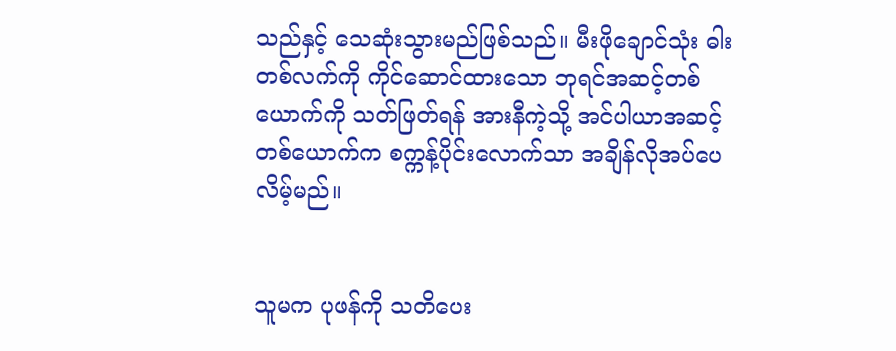သည်နှင့် သေဆုံးသွားမည်ဖြစ်သည်။ မီးဖိုချောင်သုံး ဓါးတစ်လက်ကို ကိုင်ဆောင်ထားသော ဘုရင်အဆင့်တစ်ယောက်ကို သတ်ဖြတ်ရန် အားနီကဲ့သို့ အင်ပါယာအဆင့်တစ်ယောက်က စက္ကန့်ပိုင်းလောက်သာ အချိန်လိုအပ်ပေလိမ့်မည်။


သူမက ပုဖန်ကို သတိပေး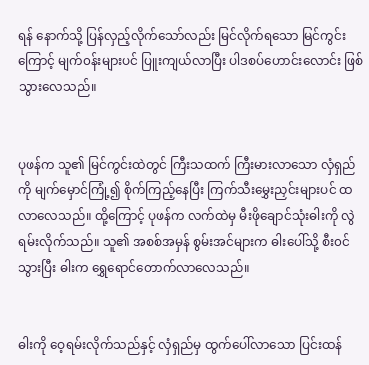ရန် နောက်သို့ ပြန်လှည့်လိုက်သော်လည်း မြင်လိုက်ရသော မြင်ကွင်းကြောင့် မျက်၀န်းများပင် ပြူးကျယ်လာပြီး ပါဒစပ်ဟောင်းလောင်း ဖြစ်သွားလေသည်။


ပုဖန်က သူ၏ မြင်ကွင်းထဲတွင် ကြီးသထက် ကြီးမားလာသော လှံရှည်ကို မျက်မှောင်ကြုံ့၍ စိုက်ကြည့်နေပြီး ကြက်သီးမွှေးညှင်းများပင် ထလာလေသည်။ ထို့ကြောင့် ပုဖန်က လက်ထဲမှ မီးဖိုချောင်သုံးဓါးကို လွဲရမ်းလိုက်သည်။ သူ၏ အစစ်အမှန် စွမ်းအင်များက ဓါးပေါ်သို့ စီး၀င်သွားပြီး ဓါးက ရွှေရောင်တောက်လာလေသည်။


ဓါးကို ဝေ့ရမ်းလိုက်သည်နှင့် လှံရှည်မှ ထွက်ပေါ်လာသော ပြင်းထန်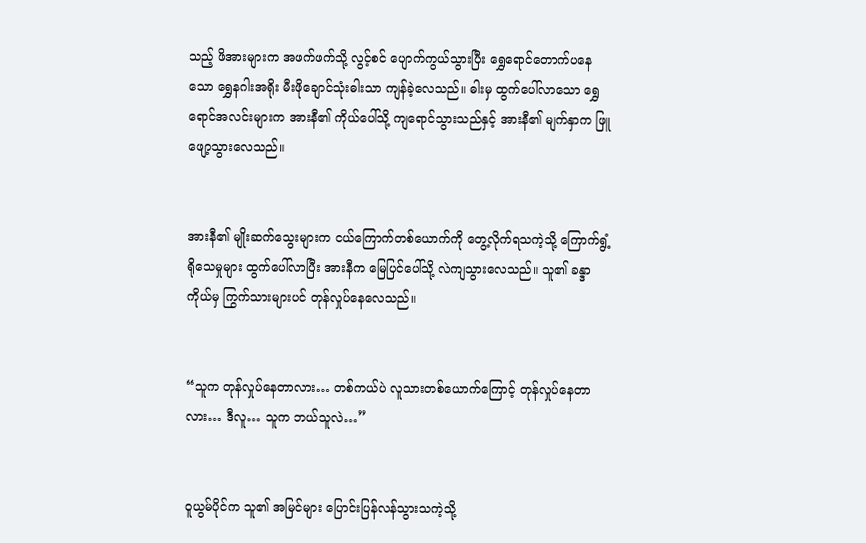သည့် ဖိအားများက အဖက်ဖက်သို့ လွင့်စင် ပျောက်ကွယ်သွားပြီး ရွှေရောင်တောက်ပနေသော ရွှေနဂါးအရိုး မီးဖိုချောင်သုံးဓါးသာ ကျန်ခဲ့လေသည်။ ဓါးမှ ထွက်ပေါ်လာသော ရွှေရောင်အလင်းများက အားနီ၏ ကိုယ်ပေါ်သို့ ကျရောင်သွားသည်နှင့် အားနီ၏ မျက်နှာက ဖြူဖျော့သွားလေသည်။


အားနီ၏ မျိုးဆက်သွေးများက ငယ်ကြောက်တစ်ယောက်ကို တွေ့လိုက်ရသကဲ့သို့ ကြောက်ရွံ့ရိုသေမှုများ ထွက်ပေါ်လာပြီး အားနီက မြေပြင်ပေါ်သို့ လဲကျသွားလေသည်။ သူ၏ ခန္ဒာကိုယ်မှ ကြွက်သားများပင် တုန်လှုပ်နေလေသည်။


“သူက တုန်လှုပ်နေတာလား… တစ်ကယ်ပဲ လူသားတစ်ယောက်ကြောင့် တုန်လှုပ်နေတာလား… ဒီလူ… သူက ဘယ်သူလဲ…”


၀ူယွမ်ပိုင်က သူ၏ အမြင်များ ပြောင်းပြန်လန်သွားသကဲ့သို့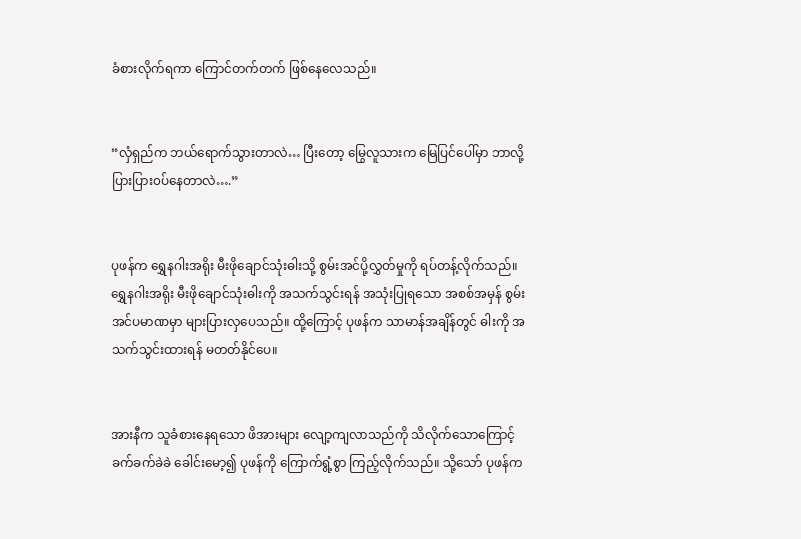ခံစားလိုက်ရကာ ကြောင်တက်တက် ဖြစ်နေလေသည်။


“လှံရှည်က ဘယ်ရောက်သွားတာလဲ… ပြီးတော့ မြွေလူသားက မြေပြင်ပေါ်မှာ ဘာလို့ ပြားပြား၀ပ်နေတာလဲ….”


ပုဖန်က ရွှေနဂါးအရိုး မီးဖိုချောင်သုံးဓါးသို့ စွမ်းအင်ပို့လွှတ်မှုကို ရပ်တန့်လိုက်သည်။ ရွှေနဂါးအရိုး မီးဖိုချောင်သုံးဓါးကို အသက်သွင်းရန် အသုံးပြုရသော အစစ်အမှန် စွမ်းအင်ပမာဏမှာ များပြားလှပေသည်။ ထို့ကြောင့် ပုဖန်က သာမာန်အချိန်တွင် ဓါးကို အသက်သွင်းထားရန် မတတ်နိုင်ပေ။


အားနီက သူခံစားနေရသော ဖိအားများ လျော့ကျလာသည်ကို သိလိုက်သောကြောင့် ခက်ခက်ခဲခဲ ခေါင်းမော့၍ ပုဖန်ကို ကြောက်ရွံ့စွာ ကြည့်လိုက်သည်။ သို့သော် ပုဖန်က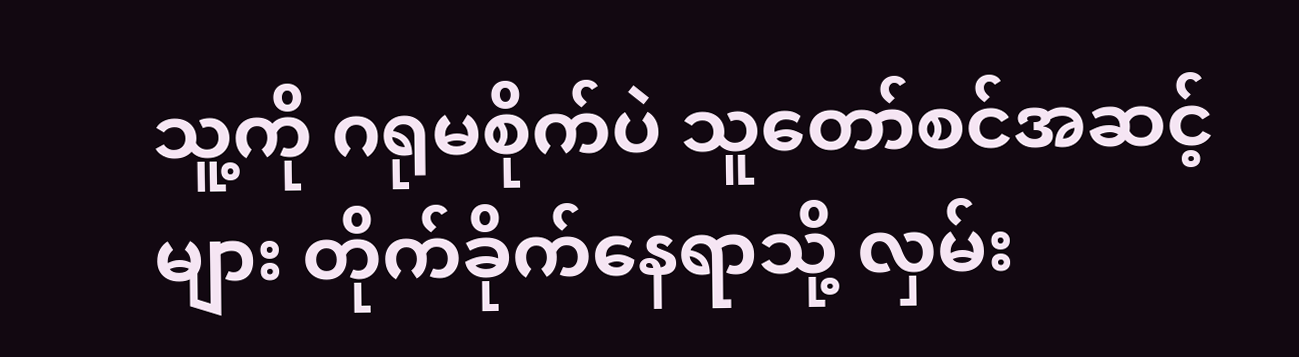သူ့ကို ဂရုမစိုက်ပဲ သူတော်စင်အဆင့်များ တိုက်ခိုက်နေရာသို့ လှမ်း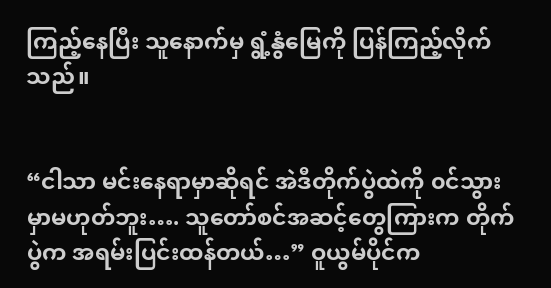ကြည့်နေပြီး သူနောက်မှ ရွံ့နွံမြေကို ပြန်ကြည့်လိုက်သည်။


“ငါသာ မင်းနေရာမှာဆိုရင် အဲဒီတိုက်ပွဲထဲကို ၀င်သွားမှာမဟုတ်ဘူး…. သူတော်စင်အဆင့်တွေကြားက တိုက်ပွဲက အရမ်းပြင်းထန်တယ်…” ဝူယွမ်ပိုင်က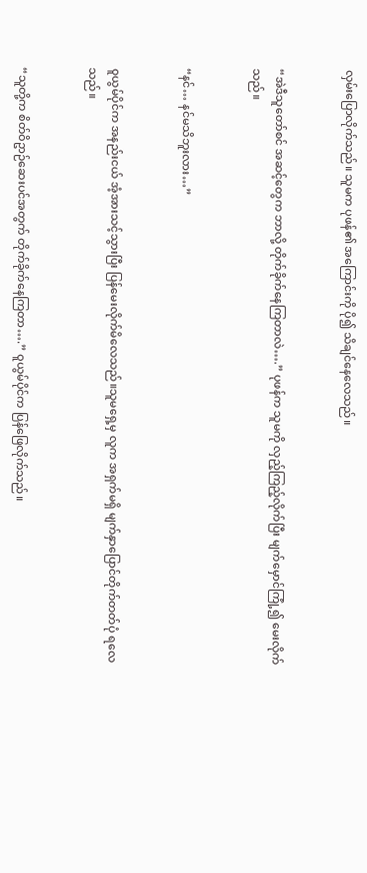လှမ်းပြောလိုက်သည်။ သူမက ပုဖန်၏ အကြောင်းကို ပို၍ သိချင်နေလေသည်။


“အဲဒီသူတော်စင် အဆင့်တွေက ဘာလို့ တိုက်ခိုက်နေကြတာလဲ….” ပုဖန်က သူမကို လှည့်ကြည့်လိုက်ပြီး မျက်မှောင်ကြုံ့၍ မေးလိုက်သည်။


“နင်… နင်မသိဘူးလား…”


၀ူယွမ်ပိုင်က အနည်းငယ် အံ့အားသင့်သွားပြီး ပြန်မေးလိုက်မိလေသည်။သူမရှေ့မှ လူက အရှက်မရှိ မျက်နှာပြောင်တိုက်တတ်ပုံ ရလေသည်။


“သူတို့က စိတ်ဝိဥာဉ်ဆေးပင်အတွက် တိုက်ခိုက်နေကြတာ….” ဝူယွမ်ပိုင်က ပြန်ဖြေလိုက်သည်။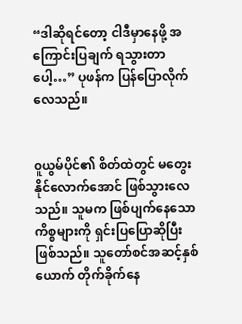“ဒါဆိုရင်တော့ ငါဒီမှာနေဖို့ အကြောင်းပြချက် ရသွားတာပေါ့…” ပုဖန်က ပြန်ပြောလိုက်လေသည်။


၀ူယွမ်ပိုင်၏ စိတ်ထဲတွင် မတွေးနိုင်လောက်အောင် ဖြစ်သွားလေသည်။ သူမက ဖြစ်ပျက်နေသော ကိစ္စများကို ရှင်းပြပြောဆိုပြီးဖြစ်သည်။ သူတော်စင်အဆင့်နှစ်ယောက် တိုက်ခိုက်နေ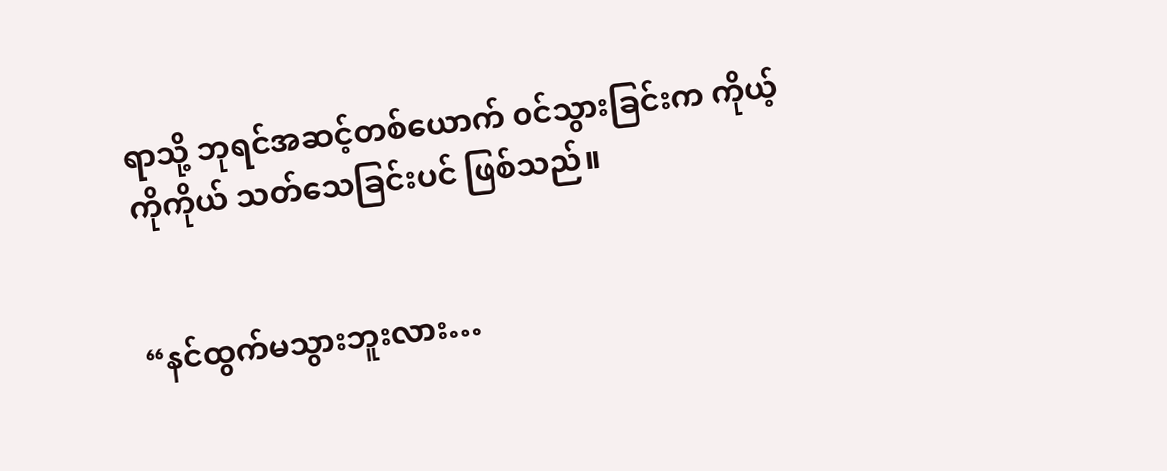ရာသို့ ဘုရင်အဆင့်တစ်ယောက် ၀င်သွားခြင်းက ကိုယ့်ကိုကိုယ် သတ်သေခြင်းပင် ဖြစ်သည်။


“နင်ထွက်မသွားဘူးလား…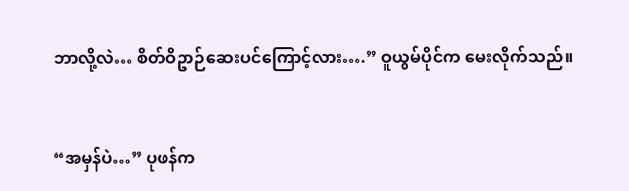ဘာလို့လဲ… စိတ်ဝိဥာဉ်ဆေးပင်ကြောင့်လား….” ဝူယွမ်ပိုင်က မေးလိုက်သည်။


“အမှန်ပဲ…” ပုဖန်က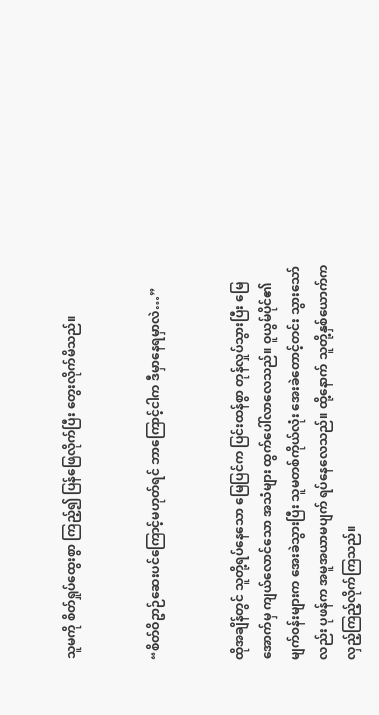သူမကို စိတ်ရှုပ်ထွေးစွာ ကြည့်၍ ပြန်ဖြေလိုက်ပြီး တွေးလိုက်မိသည်။


“စိတ်ဝိဥာဉ်ဆေးပင်ကြောင့်မဟုတ်ရင် ဘာကြောင့်ငါက ဒီမှာနေရမှာလဲ…”


ထိုအချိန်တွင် သူတို့ရပ်နေသော မြေပြင်က ပြင်းထန်စွာ တုန်လှုပ်သွားပြီး မြေအောက်မှ ကျယ်လောင်သော အသံများ ထွက်ပေါ်လာလေသည်။ ဝူယွမ်ပိုင်၏ မျက်၀န်းများက အေးခဲသွားပြီး သူမတစ်ကိုယ်လုံး အေးခဲတောင့်တင်း သွားသော်လည်း ပုဖန်က အမူအယာမပျက် ရပ်နေလေသည်။ ထို့နောက် သူတို့နှစ်ယောက်က လှည့်ကြည့်လိုက်ကြသည်။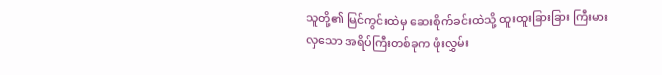သူတို့၏ မြင်ကွင်းထဲမှ ဆေးစိုက်ခင်းထဲသို့ ထူးထူးခြားခြား ကြီးမားလှသော အရိပ်ကြီးတစ်ခုက ဖုံးလွှမ်း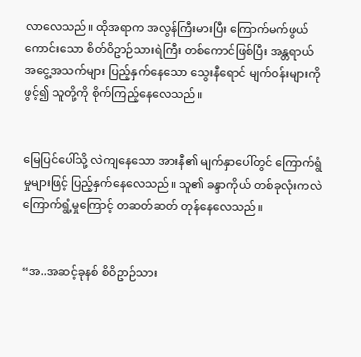လာလေသည်။ ထိုအရာက အလွန်ကြီးမားပြီး ကြောက်မက်ဖွယ်ကောင်းသော စိတ်ဝိဥာဉ်သားရဲကြီး တစ်ကောင်ဖြစ်ပြီး အန္တရာယ်အငွေ့အသက်များ ပြည့်နှက်နေသော သွေးနီရောင် မျက်၀န်းများကို ဖွင့်၍ သူတို့ကို စိုက်ကြည့်နေလေသည်။


မြေပြင်ပေါ်သို့ လဲကျနေသော အားနီ၏ မျက်နှာပေါ်တွင် ကြောက်ရွံမှုများဖြင့် ပြည့်နှက်နေလေသည်။ သူ၏ ခန္ဒာကိုယ် တစ်ခုလုံးကလဲ ကြောက်ရွံ့မှုကြောင့် တဆတ်ဆတ် တုန်နေလေသည်။


“အ..အဆင့်ခုနစ် စိဝိဥာဉ်သား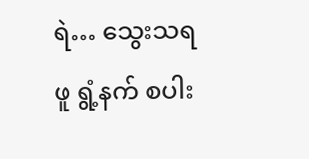ရဲ… သွေးသရဖူ ရွံ့နက် စပါး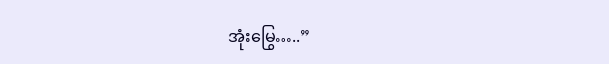အုံးမြွေ…..”